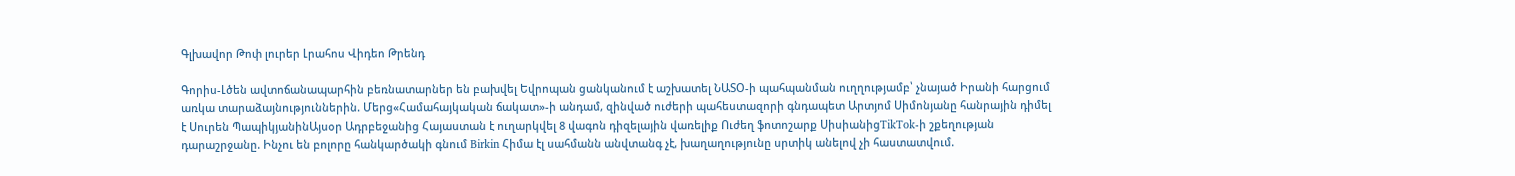Գլխավոր Թոփ լուրեր Լրահոս Վիդեո Թրենդ

Գորիս-Լծեն ավտոճանապարհին բեռնատարներ են բախվել Եվրոպան ցանկանում է աշխատել ՆԱՏՕ-ի պահպանման ուղղությամբ՝ չնայած Իրանի հարցում առկա տարաձայնություններին. Մերց«Համահայկական ճակատ»-ի անդամ, զինված ուժերի պահեստազորի գնդապետ Արտյոմ Սիմոնյանը հանրային դիմել է Սուրեն ՊապիկյանինԱյսօր Ադրբեջանից Հայաստան է ուղարկվել 8 վագոն դիզելային վառելիք Ուժեղ ֆոտոշարք ՍիսիանիցTikTok-ի շքեղության դարաշրջանը. Ինչու են բոլորը հանկարծակի գնում Birkin Հիմա էլ սահմանն անվտանգ չէ, խաղաղությունը սրտիկ անելով չի հաստատվում.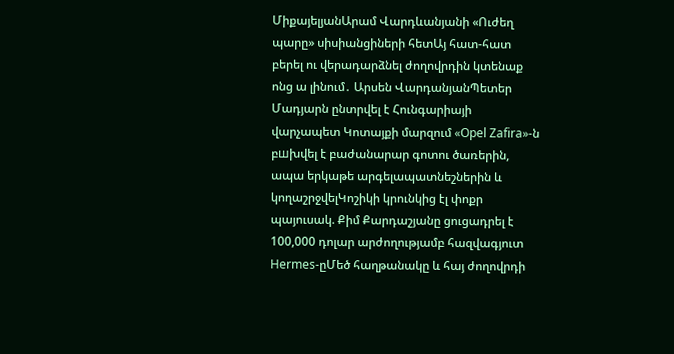ՄիքայելյանԱրամ Վարդևանյանի «Ուժեղ պարը» սիսիանցիների հետԱյ հատ-հատ բերել ու վերադարձնել ժողովրդին կտենաք ոնց ա լինում․ Արսեն ՎարդանյանՊետեր Մադյարն ընտրվել է Հունգարիայի վարչապետ Կոտայքի մարզում «Opel Zafira»-ն բшխվել է բաժանարար գոտու ծառերին, ապա երկաթե արգելապատնեշներին և կողաշրջվելԿոշիկի կրունկից էլ փոքր պայուսակ. Քիմ Քարդաշյանը ցուցադրել է 100,000 դոլար արժողությամբ հազվագյուտ Hermes-ըՄեծ հաղթանակը և հայ ժողովրդի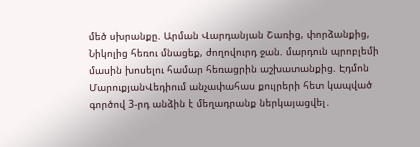մեծ սխրանքը. Արման Վարդանյան Շառից, փորձանքից, Նիկոլից հեռու մնացեք, ժողովուրդ ջան. մարդուն պրոբլեմի մասին խոսելու համար հեռացրին աշխատանքից. Էդմոն ՄարուքյանՎեդիում անչափահաս քույրերի հետ կապված գործով 3-րդ անձին է մեղադրանք ներկայացվել․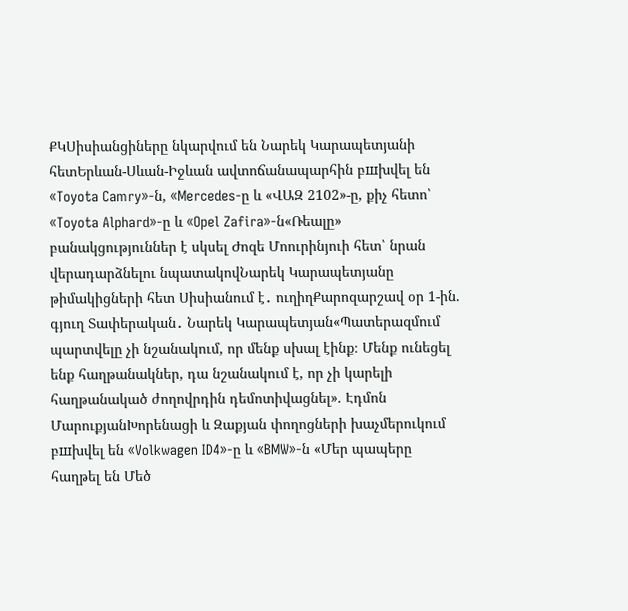ՔԿՍիսիանցիները նկարվում են Նարեկ Կարապետյանի հետԵրևան-Սևան-Իջևան ավտոճանապարհին բшխվել են «Toyota Camry»-ն, «Mercedes-ը և «ՎԱԶ 2102»-ը, քիչ հետո՝ «Toyota Alphard»-ը և «Opel Zafira»-ն«Ռեալը» բանակցություններ է սկսել Ժոզե Մոուրինյուի հետ՝ նրան վերադարձնելու նպատակովՆարեկ Կարապետյանը թիմակիցների հետ Սիսիանում է․ ուղիղՔարոզարշավ օր 1-ին. գյուղ Տափերական․ Նարեկ Կարապետյան«Պատերազմում պարտվելը չի նշանակում, որ մենք սխալ էինք։ Մենք ունեցել ենք հաղթանակներ, դա նշանակում է, որ չի կարելի հաղթանակած ժողովրդին դեմոտիվացնել». Էդմոն ՄարուքյանԽորենացի և Զաքյան փողոցների խաչմերուկում բшխվել են «Volkwagen ID4»-ը և «BMW»-ն «Մեր պապերը հաղթել են Մեծ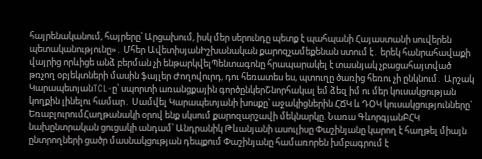հայրենականում, հայրերը՝ Արցախում, իսկ մեր սերունդը պետք է պահպանի Հայաստանի սուվերեն պետականությունը»․ Մհեր ԱվետիսյանԻշխանական քարոզչամեքենան ստում է․ երեկ հանրահավաքի վայրից որևիցե անձ բերման չի ենթարկվելՊենտագոնը հրապարակել է տասնյակ չբացահայտված թռչող օբյեկտների մասին ֆայլեր Ժողովուրդ, դու հեռատես ես, պտուղը ծառից հեռու չի ընկնում․ Արշակ ԿարապետյանTCL-ը՝ սպորտի առանցքային գործընկերՇնորհակալ եմ ձեզ իմ ու մեր կուսակցության կողքին լինելու համար․ Սամվել Կարապետյանի խոսքը՝ աջակիցներին ՀՃԿ և ԴՕԿ կուսակցությունները` ԵռաբլուրումՀաղթանակի օրով ենք սկսում քարոզարշավի մեկնարկը. Նառա ԳևորգյանԲՀԿ նախընտրական ցուցակի անդամ՝ Անդրանիկ Թևանյանի ասուլիսը Փաշինյանը կարող է հաղթել միայն ընտրողների ցածր մասնակցության դեպքում Փաշինյանը համառորեն խմբագրում է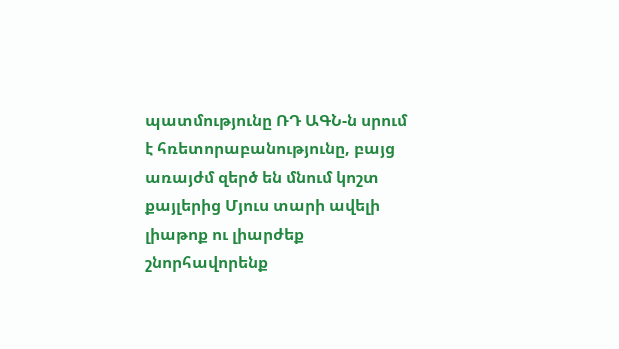պատմությունը ՌԴ ԱԳՆ-ն սրում է հռետորաբանությունը, բայց առայժմ զերծ են մնում կոշտ քայլերից Մյուս տարի ավելի լիաթոք ու լիարժեք շնորհավորենք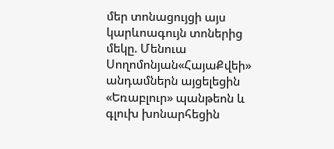մեր տոնացույցի այս կարևոագույն տոներից մեկը. Մենուա Սողոմոնյան«ՀայաՔվեի» անդամներն այցելեցին «Եռաբլուր» պանթեոն և գլուխ խոնարհեցին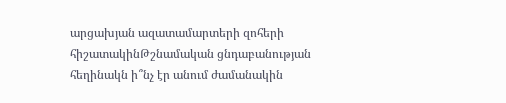արցախյան ազատամարտերի զոհերի հիշատակինԹշնամական ցնդաբանության հեղինակն ի՞նչ էր անում ժամանակին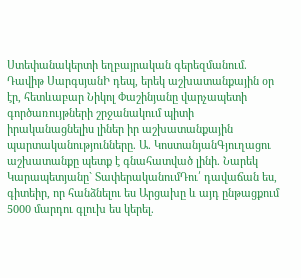Ստեփանակերտի եղբայրական գերեզմանում. Դավիթ ՍարգսյանԻ դեպ, երեկ աշխատանքային օր էր, հետևաբար Նիկոլ Փաշինյանը վարչապետի գործառույթների շրջանակում պիտի իրականացնելիս լիներ իր աշխատանքային պարտականությունները. Ա. ԿոստանյանԳյուղացու աշխատանքը պետք է գնահատված լինի. Նարեկ Կարապետյանը` ՏափերականումԴու՛ դավաճան ես, գիտեիր, որ հանձնելու ես Արցախը և այդ ընթացքում 5000 մարդու գլուխ ես կերել.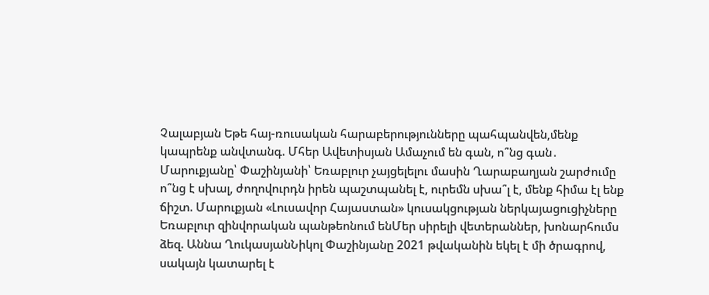Չալաբյան Եթե հայ-ռուսական հարաբերությունները պահպանվեն,մենք կապրենք անվտանգ. Մհեր Ավետիսյան Ամաչում են գան, ո՞նց գան․ Մարուքյանը՝ Փաշինյանի՝ Եռաբլուր չայցելելու մասին Ղարաբաղյան շարժումը ո՞նց է սխալ, ժողովուրդն իրեն պաշտպանել է, ուրեմն սխա՞լ է, մենք հիմա էլ ենք ճիշտ. Մարուքյան «Լուսավոր Հայաստան» կուսակցության ներկայացուցիչները Եռաբլուր զինվորական պանթեոնում ենՄեր սիրելի վետերաններ, խոնարհումս ձեզ. Աննա ՂուկասյանՆիկոլ Փաշինյանը 2021 թվականին եկել է մի ծրագրով, սակայն կատարել է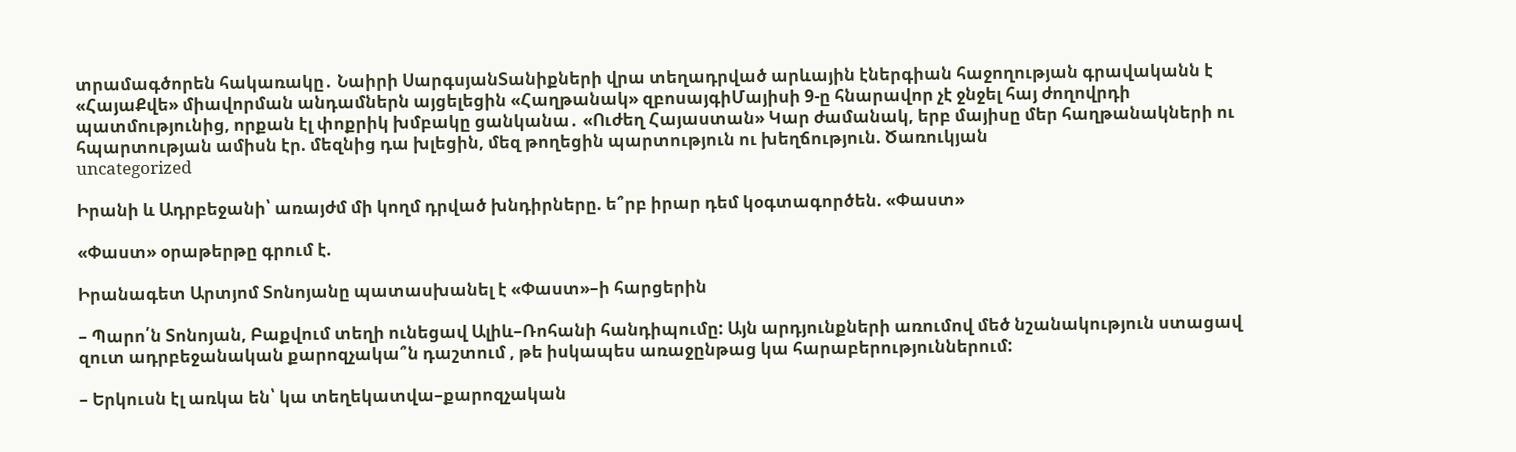տրամագծորեն հակառակը․ Նաիրի ՍարգսյանՏանիքների վրա տեղադրված արևային էներգիան հաջողության գրավականն է «ՀայաՔվե» միավորման անդամներն այցելեցին «Հաղթանակ» զբոսայգիՄայիսի 9-ը հնարավոր չէ ջնջել հայ ժողովրդի պատմությունից, որքան էլ փոքրիկ խմբակը ցանկանա․ «Ուժեղ Հայաստան» Կար ժամանակ, երբ մայիսը մեր հաղթանակների ու հպարտության ամիսն էր. մեզնից դա խլեցին, մեզ թողեցին պարտություն ու խեղճություն. Ծառուկյան
uncategorized

Իրանի և Ադրբեջանի՝ առայժմ մի կողմ դրված խնդիրները. ե՞րբ իրար դեմ կօգտագործեն. «Փաստ»

«Փաստ» օրաթերթը գրում է.

Իրանագետ Արտյոմ Տոնոյանը պատասխանել է «Փաստ»–ի հարցերին

– Պարո՛ն Տոնոյան, Բաքվում տեղի ունեցավ Ալիև–Ռոհանի հանդիպումը: Այն արդյունքների առումով մեծ նշանակություն ստացավ զուտ ադրբեջանական քարոզչակա՞ն դաշտում , թե իսկապես առաջընթաց կա հարաբերություններում:

– Երկուսն էլ առկա են՝ կա տեղեկատվա–քարոզչական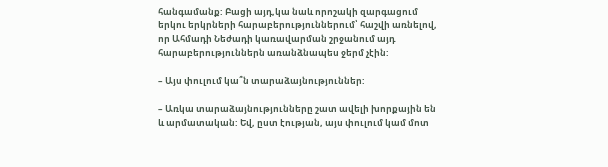հանգամանք: Բացի այդ,կա նաև որոշակի զարգացում երկու երկրների հարաբերություններում՝ հաշվի առնելով, որ Ահմադի Նեժադի կառավարման շրջանում այդ հարաբերություններն առանձնապես ջերմ չէին:

– Այս փուլում կա՞ն տարաձայնություններ:

– Առկա տարաձայնությունները շատ ավելի խորքային են և արմատական: Եվ, ըստ էության, այս փուլում կամ մոտ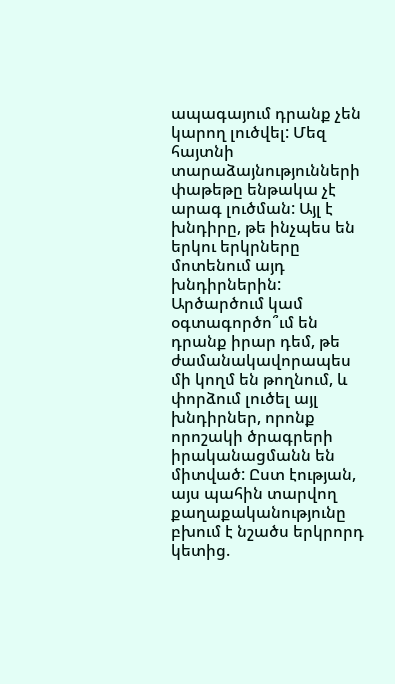ապագայում դրանք չեն կարող լուծվել: Մեզ հայտնի տարաձայնությունների փաթեթը ենթակա չէ արագ լուծման: Այլ է խնդիրը, թե ինչպես են երկու երկրները մոտենում այդ խնդիրներին: Արծարծում կամ օգտագործո՞ւմ են դրանք իրար դեմ, թե ժամանակավորապես մի կողմ են թողնում, և փորձում լուծել այլ խնդիրներ, որոնք որոշակի ծրագրերի իրականացմանն են միտված: Ըստ էության, այս պահին տարվող քաղաքականությունը բխում է նշածս երկրորդ կետից.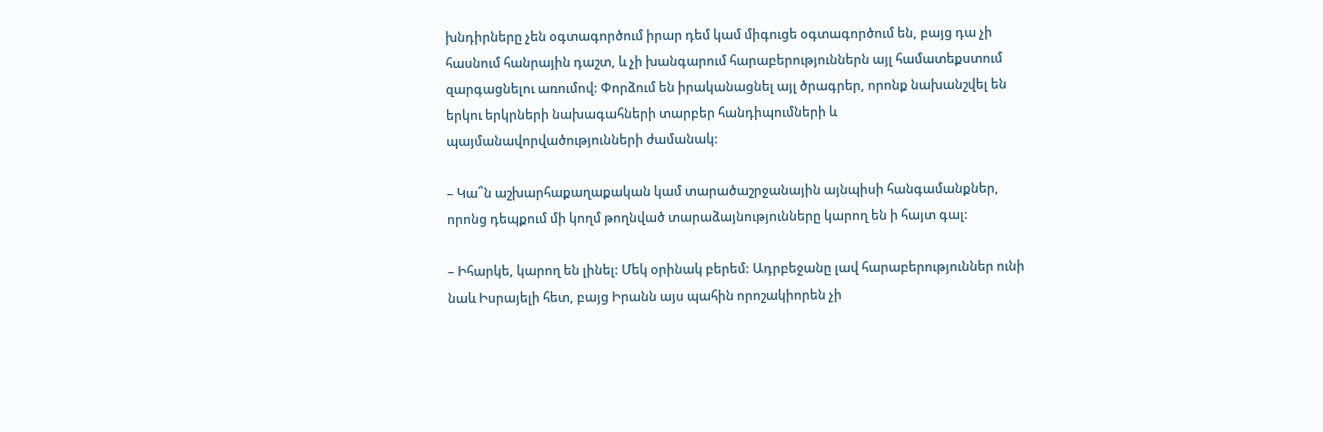խնդիրները չեն օգտագործում իրար դեմ կամ միգուցե օգտագործում են, բայց դա չի հասնում հանրային դաշտ, և չի խանգարում հարաբերություններն այլ համատեքստում զարգացնելու առումով: Փորձում են իրականացնել այլ ծրագրեր, որոնք նախանշվել են երկու երկրների նախագահների տարբեր հանդիպումների և պայմանավորվածությունների ժամանակ:

– Կա՞ն աշխարհաքաղաքական կամ տարածաշրջանային այնպիսի հանգամանքներ, որոնց դեպքում մի կողմ թողնված տարաձայնությունները կարող են ի հայտ գալ:

– Իհարկե, կարող են լինել: Մեկ օրինակ բերեմ: Ադրբեջանը լավ հարաբերություններ ունի նաև Իսրայելի հետ, բայց Իրանն այս պահին որոշակիորեն չի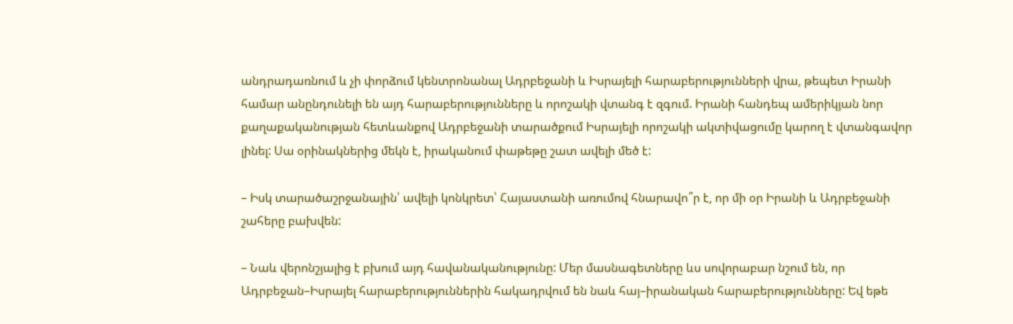անդրադառնում և չի փորձում կենտրոնանալ Ադրբեջանի և Իսրայելի հարաբերությունների վրա, թեպետ Իրանի համար անընդունելի են այդ հարաբերությունները և որոշակի վտանգ է զգում. Իրանի հանդեպ ամերիկյան նոր քաղաքականության հետևանքով Ադրբեջանի տարածքում Իսրայելի որոշակի ակտիվացումը կարող է վտանգավոր լինել: Սա օրինակներից մեկն է, իրականում փաթեթը շատ ավելի մեծ է:

– Իսկ տարածաշրջանային՝ ավելի կոնկրետ՝ Հայաստանի առումով հնարավո՞ր է, որ մի օր Իրանի և Ադրբեջանի շահերը բախվեն:

– Նաև վերոնշյալից է բխում այդ հավանականությունը: Մեր մասնագետները ևս սովորաբար նշում են, որ Ադրբեջան–Իսրայել հարաբերություններին հակադրվում են նաև հայ–իրանական հարաբերությունները: Եվ եթե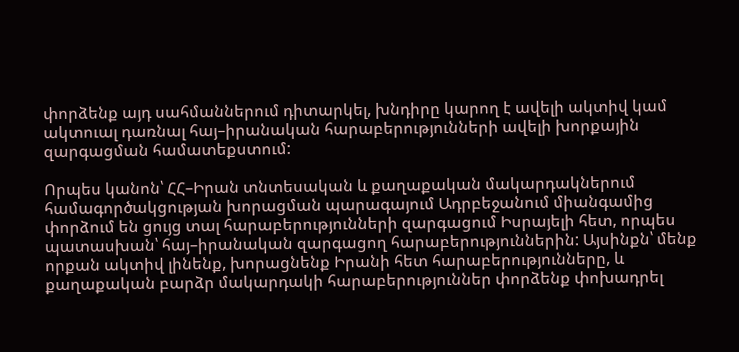փորձենք այդ սահմաններում դիտարկել, խնդիրը կարող է ավելի ակտիվ կամ ակտուալ դառնալ հայ–իրանական հարաբերությունների ավելի խորքային զարգացման համատեքստում:

Որպես կանոն՝ ՀՀ–Իրան տնտեսական և քաղաքական մակարդակներում համագործակցության խորացման պարագայում Ադրբեջանում միանգամից փորձում են ցույց տալ հարաբերությունների զարգացում Իսրայելի հետ, որպես պատասխան՝ հայ–իրանական զարգացող հարաբերություններին: Այսինքն՝ մենք որքան ակտիվ լինենք, խորացնենք Իրանի հետ հարաբերությունները, և քաղաքական բարձր մակարդակի հարաբերություններ փորձենք փոխադրել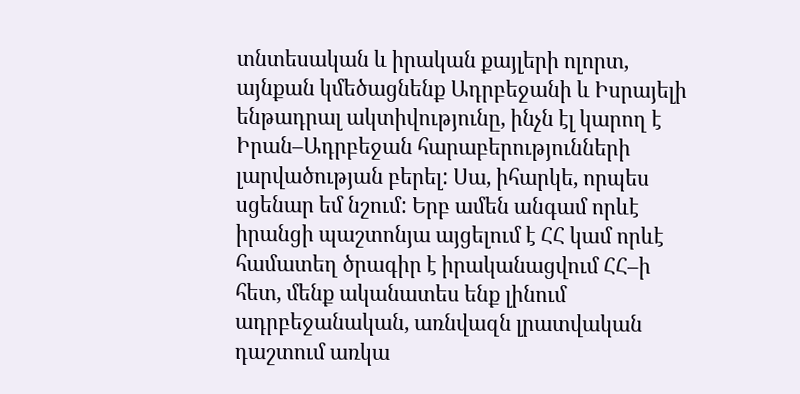տնտեսական և իրական քայլերի ոլորտ, այնքան կմեծացնենք Ադրբեջանի և Իսրայելի ենթադրալ ակտիվությունը, ինչն էլ կարող է Իրան–Ադրբեջան հարաբերությունների լարվածության բերել: Սա, իհարկե, որպես սցենար եմ նշում: Երբ ամեն անգամ որևէ իրանցի պաշտոնյա այցելում է ՀՀ կամ որևէ համատեղ ծրագիր է իրականացվում ՀՀ–ի հետ, մենք ականատես ենք լինում ադրբեջանական, առնվազն լրատվական դաշտում առկա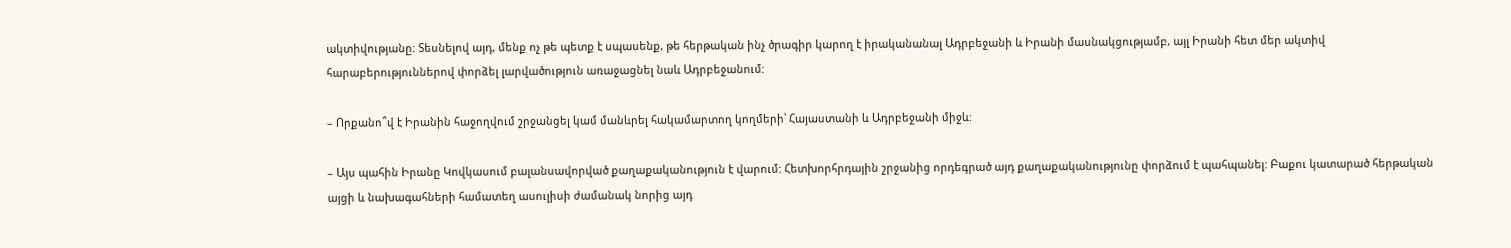ակտիվությանը: Տեսնելով այդ, մենք ոչ թե պետք է սպասենք, թե հերթական ինչ ծրագիր կարող է իրականանալ Ադրբեջանի և Իրանի մասնակցությամբ, այլ Իրանի հետ մեր ակտիվ հարաբերություններով փորձել լարվածություն առաջացնել նաև Ադրբեջանում:

– Որքանո՞վ է Իրանին հաջողվում շրջանցել կամ մանևրել հակամարտող կողմերի՝ Հայաստանի և Ադրբեջանի միջև:

– Այս պահին Իրանը Կովկասում բալանսավորված քաղաքականություն է վարում: Հետխորհրդային շրջանից որդեգրած այդ քաղաքականությունը փորձում է պահպանել: Բաքու կատարած հերթական այցի և նախագահների համատեղ ասուլիսի ժամանակ նորից այդ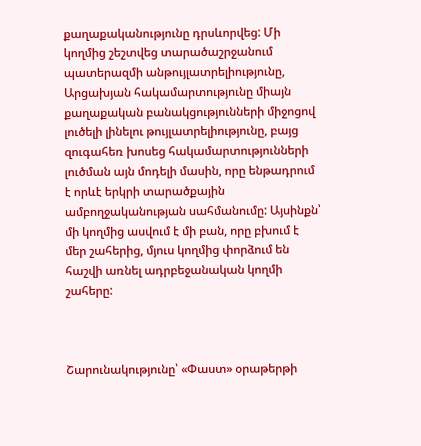քաղաքականությունը դրսևորվեց: Մի կողմից շեշտվեց տարածաշրջանում պատերազմի անթույլատրելիությունը, Արցախյան հակամարտությունը միայն քաղաքական բանակցությունների միջոցով լուծելի լինելու թույլատրելիությունը, բայց զուգահեռ խոսեց հակամարտությունների լուծման այն մոդելի մասին, որը ենթադրում է որևէ երկրի տարածքային ամբողջականության սահմանումը: Այսինքն՝ մի կողմից ասվում է մի բան, որը բխում է մեր շահերից, մյուս կողմից փորձում են հաշվի առնել ադրբեջանական կողմի շահերը:



Շարունակությունը՝ «Փաստ» օրաթերթի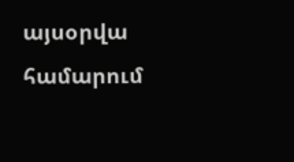այսօրվա համարում